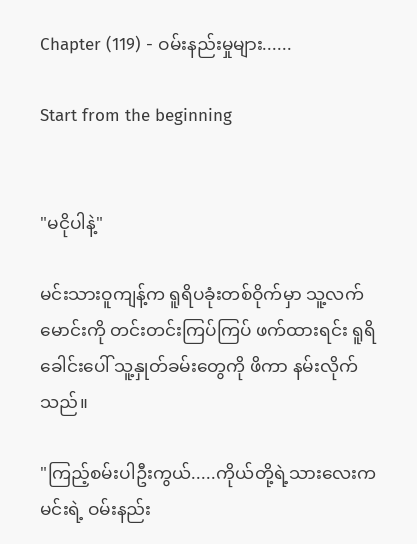Chapter (119) - ဝမ်းနည်းမှုများ......

Start from the beginning


"မငိုပါနဲ့"

မင်းသားဝူကျန့်က ရူရိပခုံးတစ်ဝိုက်မှာ သူ့လက်မောင်းကို တင်းတင်းကြပ်ကြပ် ဖက်ထားရင်း ရူရိခေါင်းပေါ် သူ့နှုတ်ခမ်းတွေကို ဖိကာ နမ်းလိုက်သည်။

"ကြည့်စမ်းပါဦးကွယ်.....ကိုယ်တို့ရဲ့သားလေးက မင်းရဲ့ ဝမ်းနည်း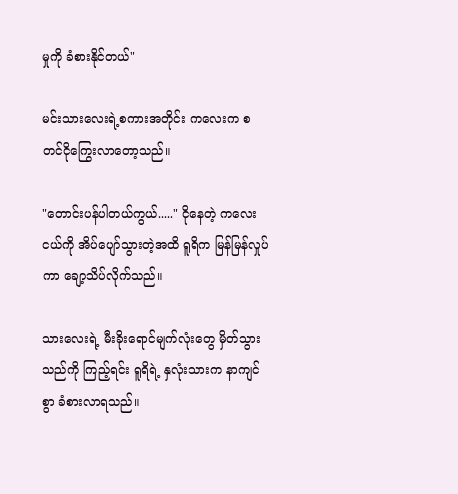မှုကို ခံစားနိုင်တယ်"

မင်းသားလေးရဲ့စကားအတိုင်း ကလေးက စတင်ငိုကြွေးလာတော့သည်။

"တောင်းပန်ပါတယ်ကွယ်....." ငိုနေတဲ့ ကလေးငယ်ကို အိပ်ပျော်သွားတဲ့အထိ ရူရိက မြန်မြန်လှုပ်ကာ ချော့သိပ်လိုက်သည်။

သားလေးရဲ့ မီးခိုးရောင်မျက်လုံးတွေ မှိတ်သွားသည်ကို ကြည့်ရင်း ရူရိရဲ့ နှလုံးသားက နာကျင်စွာ ခံစားလာရသည်။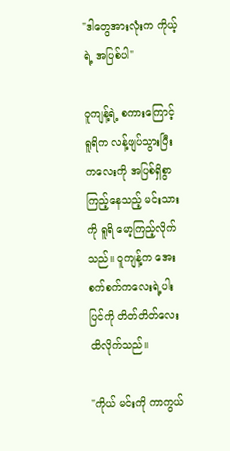"ဒါတွေအားလုံးက ကိုယ့်ရဲ့ အပြစ်ပါ"

ဝူကျန့်ရဲ့ စကားကြောင့် ရူရိက လန့်ဖျပ်သွားပြီး ကလေးကို အပြစ်ရှိစွာ ကြည့်နေသည့် မင်းသားကို ရူရိ မော့ကြည့်လိုက်သည်။ ဝူကျန့်က အေးစက်စက်ကလေးရဲ့ပါးပြင်ကို တိတ်တိတ်လေး ထိလိုက်သည်။

"ကိုယ် မင်းကို ကာကွယ်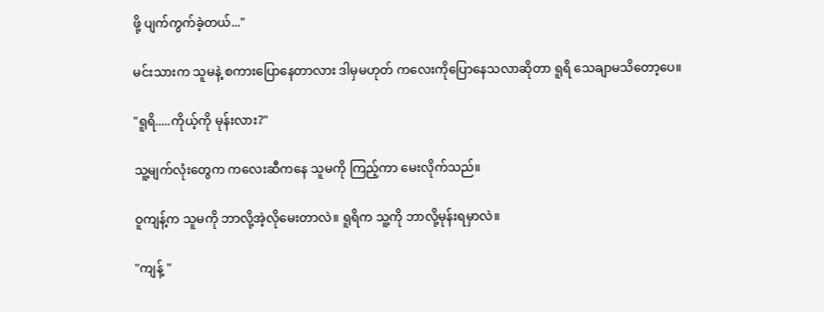ဖို့ ပျက်ကွက်ခဲ့တယ်..."

မင်းသားက သူမနဲ့ စကားပြောနေတာလား ဒါမှမဟုတ် ကလေးကိုပြောနေသလာဆိုတာ ရူရိ သေချာမသိတော့ပေ။

"ရူရိ.....ကိုယ့်ကို မုန်းလား?"

သူ့မျက်လုံးတွေက ကလေးဆီကနေ သူမကို ကြည့်ကာ မေးလိုက်သည်။

ဝူကျန့်က သူမကို ဘာလို့အဲ့လိုမေးတာလဲ။ ရူရိက သူ့ကို ဘာလို့မုန်းရမှာလဲ။

"ကျန့် "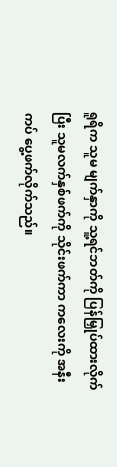ရူရိက သူမ မျက်နှာကို သူ့ရင်ဘတ်ကို ပြန်မြှုပ်ထားလိုက်ပြီး သူမလက်နှစ်ဖက်ကို သိုင်းဖက်ကာ ကလေးကို အနီးကပ် ပွေ့ဖက်လိုက်သည်။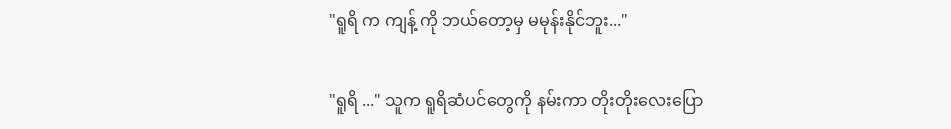"ရူရိ က ကျန့် ကို ဘယ်တော့မှ မမုန်းနိုင်ဘူး..."

"ရူရိ ..." သူက ရူရိဆံပင်တွေကို နမ်းကာ တိုးတိုးလေးပြော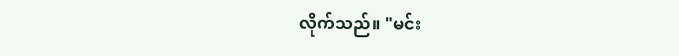လိုက်သည်။ "မင်း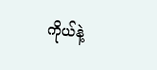ကိုယ်နဲ့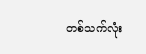တစ်သက်လုံး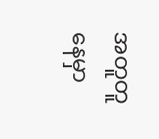အတူတူ နေမှာ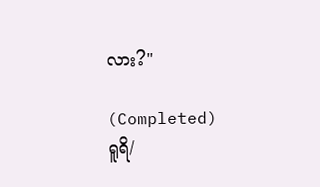လား?"

(Completed) ရူရိ/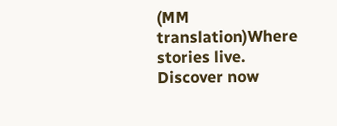(MM translation)Where stories live. Discover now